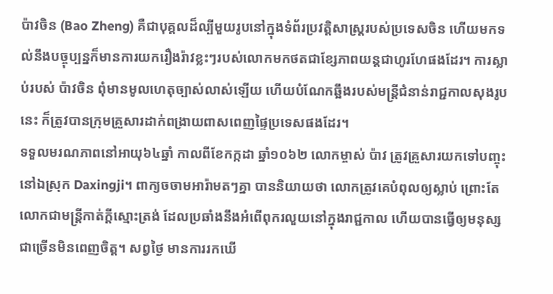ប៉ាវចិន (Bao Zheng) គឺជាបុគ្គលដ៏ល្បីមួយរូបនៅក្នុងទំព័រប្រវត្តិសាស្ត្ររបស់ប្រទេសចិន ហើយមកទល់នឹងបច្ចុប្បន្នក៏មានការយករឿងរ៉ាវខ្លះៗរបស់លោកមកថតជាខ្សែភាពយន្តជាហូរហែផងដែរ។ ការស្លាប់របស់ ប៉ាវចិន ពុំមានមូលហេតុច្បាស់លាស់ឡើយ ហើយបំណែកឆ្អឹងរបស់មន្ត្រីជំនាន់រាជ្ជកាលសុងរូបនេះ ក៏ត្រូវបានក្រុមគ្រួសារដាក់ពង្រាយពាសពេញផ្ទៃប្រទេសផងដែរ។
ទទួលមរណភាពនៅអាយុ៦៤ឆ្នាំ កាលពីខែកក្កដា ឆ្នាំ១០៦២ លោកម្ចាស់ ប៉ាវ ត្រូវគ្រួសារយកទៅបញ្ចុះនៅឯស្រុក Daxingji។ ពាក្យចចាមអារ៉ាមតៗគ្នា បាននិយាយថា លោកត្រូវគេបំពុលឲ្យស្លាប់ ព្រោះតែលោកជាមន្ត្រីកាត់ក្ដីស្មោះត្រង់ ដែលប្រឆាំងនឹងអំពើពុករលួយនៅក្នុងរាជ្ជកាល ហើយបានធ្វើឲ្យមនុស្សជាច្រើនមិនពេញចិត្ត។ សព្វថ្ងៃ មានការរកឃើ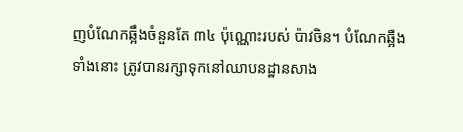ញបំណែកឆ្អឹងចំនួនតែ ៣៤ ប៉ុណ្ណោះរបស់ ប៉ាវចិន។ បំណែកឆ្អឺងទាំងនោះ ត្រូវបានរក្សាទុកនៅឈាបនដ្ឋានសាង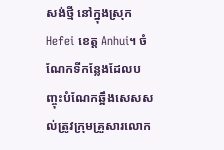សង់ថ្មី នៅក្នុងស្រុក Hefei ខេត្ត Anhui។ ចំណែកទីកន្លែងដែលបញ្ចុះបំណែកឆ្អឹងសេសសល់ត្រូវក្រុមគ្រួសារលោក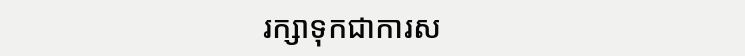រក្សាទុកជាការស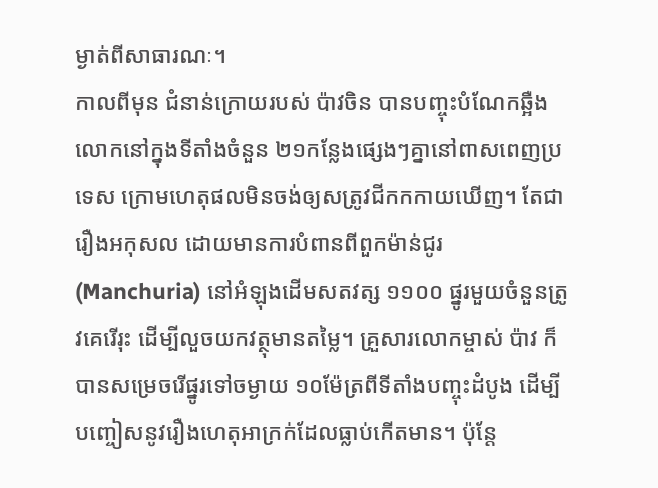ម្ងាត់ពីសាធារណៈ។
កាលពីមុន ជំនាន់ក្រោយរបស់ ប៉ាវចិន បានបញ្ចុះបំណែកឆ្អឺងលោកនៅក្នុងទីតាំងចំនួន ២១កន្លែងផ្សេងៗគ្នានៅពាសពេញប្រទេស ក្រោមហេតុផលមិនចង់ឲ្យសត្រូវជីកកកាយឃើញ។ តែជារឿងអកុសល ដោយមានការបំពានពីពួកម៉ាន់ជូរ (Manchuria) នៅអំឡុងដើមសតវត្ស ១១០០ ផ្នូរមួយចំនួនត្រូវគេរើរុះ ដើម្បីលួចយកវត្ថុមានតម្លៃ។ គ្រួសារលោកម្ចាស់ ប៉ាវ ក៏បានសម្រេចរើផ្នូរទៅចម្ងាយ ១០ម៉ែត្រពីទីតាំងបញ្ចុះដំបូង ដើម្បីបញ្ចៀសនូវរឿងហេតុអាក្រក់ដែលធ្លាប់កើតមាន។ ប៉ុន្តែ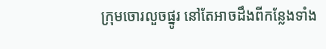ក្រុមចោរលួចផ្នូរ នៅតែអាចដឹងពីកន្លែងទាំង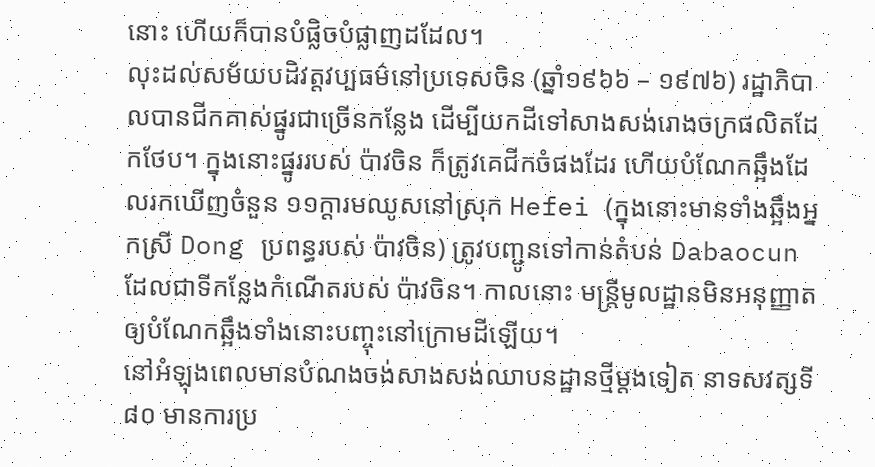នោះ ហើយក៏បានបំផ្លិចបំផ្លាញដដែល។
លុះដល់សម័យបដិវត្តវប្បធម៌នៅប្រទេសចិន (ឆ្នាំ១៩៦៦ – ១៩៧៦) រដ្ឋាភិបាលបានជីកគាស់ផ្នូរជាច្រើនកន្លែង ដើម្បីយកដីទៅសាងសង់រោងចក្រផលិតដែកថែប។ ក្នុងនោះផ្នូររបស់ ប៉ាវចិន ក៏ត្រូវគេជីកចំផងដែរ ហើយបំណែកឆ្អឹងដែលរកឃើញចំនួន ១១ក្ដារមឈូសនៅស្រុក Hefei (ក្នុងនោះមានទាំងឆ្អឹងអ្នកស្រី Dong ប្រពន្ធរបស់ ប៉ាវចិន) ត្រូវបញ្ជូនទៅកាន់តំបន់ Dabaocun ដែលជាទីកន្លែងកំណើតរបស់ ប៉ាវចិន។ កាលនោះ មន្ត្រីមូលដ្ឋានមិនអនុញ្ញាតឲ្យបំណែកឆ្អឹងទាំងនោះបញ្ចុះនៅក្រោមដីឡើយ។
នៅអំឡុងពេលមានបំណងចង់សាងសង់ឈាបនដ្ឋានថ្មីម្ដងទៀត នាទសវត្សទី ៨០ មានការប្រ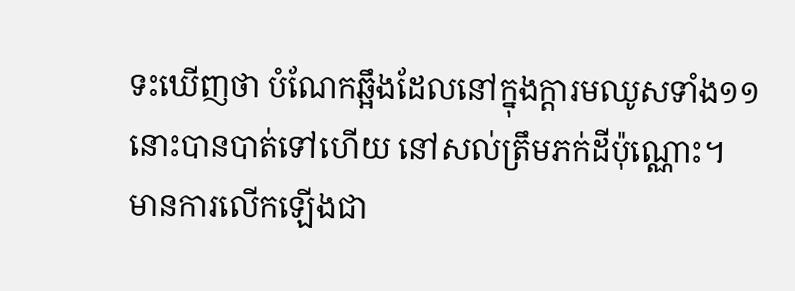ទះឃើញថា បំណែកឆ្អឹងដែលនៅក្នុងក្ដារមឈូសទាំង១១នោះបានបាត់ទៅហើយ នៅសល់ត្រឹមភក់ដីប៉ុណ្ណោះ។ មានការលើកឡើងជា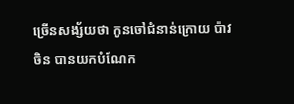ច្រើនសង្ស័យថា កូនចៅជំនាន់ក្រោយ ប៉ាវចិន បានយកបំណែក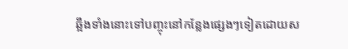ឆ្អឹងទាំងនោះទៅបញ្ចុះនៅកន្លែងផ្សេងៗទៀតដោយស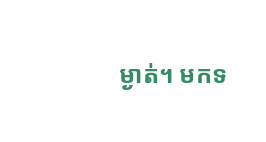ម្ងាត់។ មកទ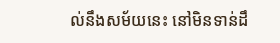ល់នឹងសម័យនេះ នៅមិនទាន់ដឹ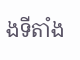ងទីតាំង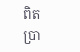ពិតប្រា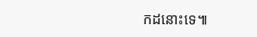កដនោះទេ៕